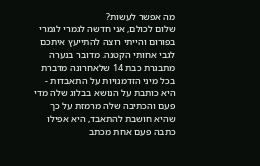מה אפשר לעשות?
שלום לכולם, אני חדשה לגמרי לגמרי בפורום והייתי רוצה להתייעץ איתכם לגבי אחותי הקטנה. מדובר בנערה מתבגרת כבת 14 שלאחרונה מדברת בכל מיני הזדמנויות על התאבדות - היא כותבת על הנושא בבלוג שלה מדי פעם והכתיבה שלה מרמזת על כך שהיא חושבת להתאבד, היא אפילו כתבה פעם אחת מכתב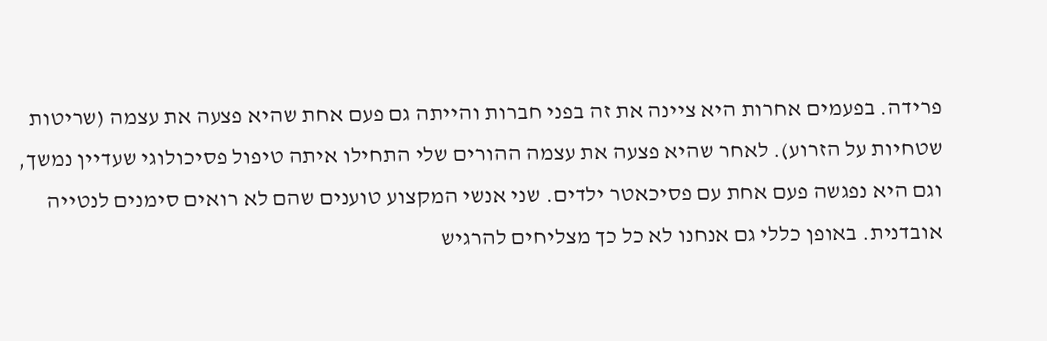פרידה. בפעמים אחרות היא ציינה את זה בפני חברות והייתה גם פעם אחת שהיא פצעה את עצמה (שריטות שטחיות על הזרוע). לאחר שהיא פצעה את עצמה ההורים שלי התחילו איתה טיפול פסיכולוגי שעדיין נמשך, וגם היא נפגשה פעם אחת עם פסיכאטר ילדים. שני אנשי המקצוע טוענים שהם לא רואים סימנים לנטייה אובדנית. באופן כללי גם אנחנו לא כל כך מצליחים להרגיש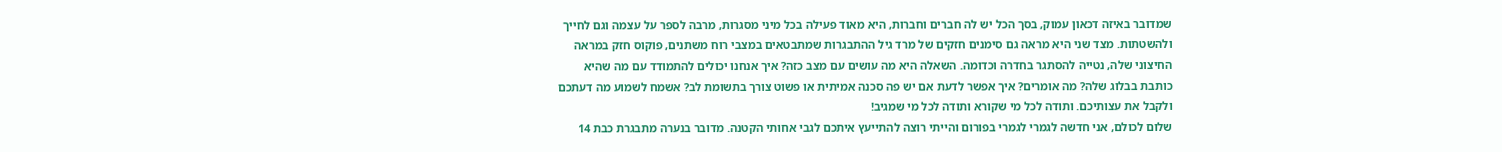שמדובר באיזה דכאון עמוק, בסך הכל יש לה חברים וחברות, היא מאוד פעילה בכל מיני מסגרות, מרבה לספר על עצמה וגם לחייך ולהשטתות. מצד שני היא מראה גם סימנים חזקים של מרד גיל ההתבגרות שמתבטאים במצבי רוח משתנים, פוקוס חזק במראה החיצוני שלה, נטייה להסתגר בחדרה וכדומה. השאלה היא מה עושים עם מצב כזה? איך אנחנו יכולים להתמודד עם מה שהיא כותבת בבלוג שלה? מה אומרים? איך אפשר לדעת אם יש פה סכנה אמיתית או פשוט צורך בתשומת לב? אשמח לשמוע מה דעתכם ולקבל את עצותיכם. ותודה לכל מי שקורא ותודה לכל מי שמגיב!
שלום לכולם, אני חדשה לגמרי לגמרי בפורום והייתי רוצה להתייעץ איתכם לגבי אחותי הקטנה. מדובר בנערה מתבגרת כבת 14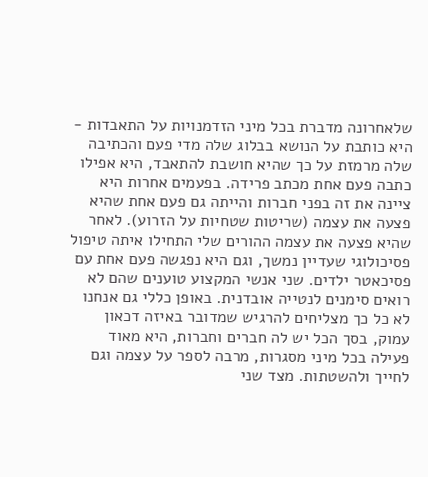שלאחרונה מדברת בכל מיני הזדמנויות על התאבדות - היא כותבת על הנושא בבלוג שלה מדי פעם והכתיבה שלה מרמזת על כך שהיא חושבת להתאבד, היא אפילו כתבה פעם אחת מכתב פרידה. בפעמים אחרות היא ציינה את זה בפני חברות והייתה גם פעם אחת שהיא פצעה את עצמה (שריטות שטחיות על הזרוע). לאחר שהיא פצעה את עצמה ההורים שלי התחילו איתה טיפול פסיכולוגי שעדיין נמשך, וגם היא נפגשה פעם אחת עם פסיכאטר ילדים. שני אנשי המקצוע טוענים שהם לא רואים סימנים לנטייה אובדנית. באופן כללי גם אנחנו לא כל כך מצליחים להרגיש שמדובר באיזה דכאון עמוק, בסך הכל יש לה חברים וחברות, היא מאוד פעילה בכל מיני מסגרות, מרבה לספר על עצמה וגם לחייך ולהשטתות. מצד שני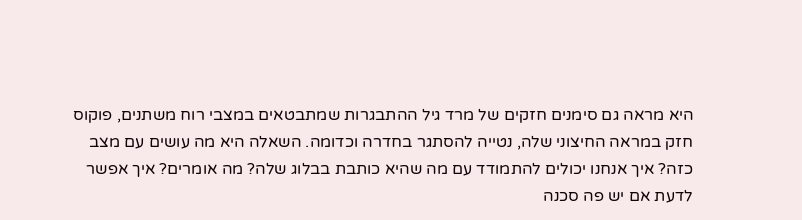היא מראה גם סימנים חזקים של מרד גיל ההתבגרות שמתבטאים במצבי רוח משתנים, פוקוס חזק במראה החיצוני שלה, נטייה להסתגר בחדרה וכדומה. השאלה היא מה עושים עם מצב כזה? איך אנחנו יכולים להתמודד עם מה שהיא כותבת בבלוג שלה? מה אומרים? איך אפשר לדעת אם יש פה סכנה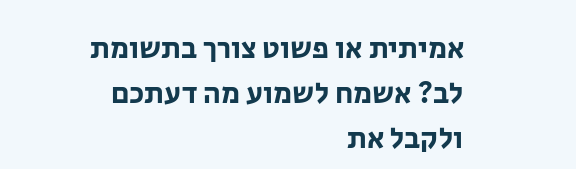אמיתית או פשוט צורך בתשומת לב? אשמח לשמוע מה דעתכם ולקבל את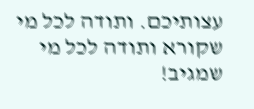עצותיכם. ותודה לכל מי שקורא ותודה לכל מי שמגיב!